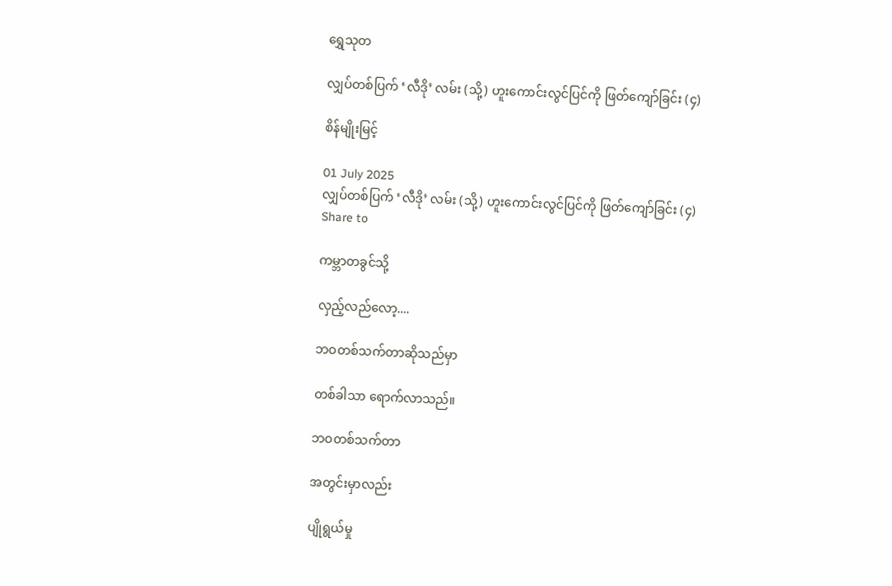ရွှေသုတ‌

လျှပ်တစ်ပြက် ‘လီဒို’ လမ်း (သို့) ဟူးကောင်းလွင်ပြင်ကို ဖြတ်ကျော်ခြင်း (၄)

စိန်မျိုးမြင့်

01 July 2025
လျှပ်တစ်ပြက် ‘လီဒို’ လမ်း (သို့) ဟူးကောင်းလွင်ပြင်ကို ဖြတ်ကျော်ခြင်း (၄)
Share to

ကမ္ဘာတခွင်သို့

လှည့်လည်လော့....

ဘဝတစ်သက်တာဆိုသည်မှာ

တစ်ခါသာ ရောက်လာသည်။

ဘဝတစ်သက်တာ

အတွင်းမှာလည်း

ပျိုရွယ်မှု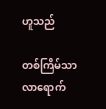ဟူသည်

တစ်ကြိမ်သာ လာရောက်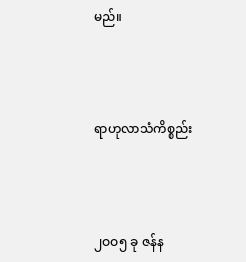မည်။



ရာဟုလာသံကိစ္စည်း



၂ဝဝ၅ ခု ဇန်န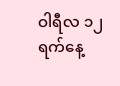ဝါရီလ ၁၂ ရက်နေ့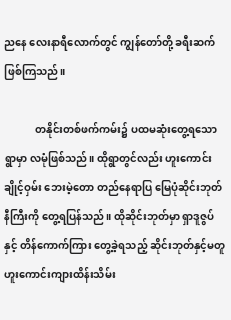ညနေ လေးနာရီလောက်တွင် ကျွန်တော်တို့ ခရီးဆက်ဖြစ်ကြသည်။

            တနိုင်းတစ်ဖက်ကမ်း၌ ပထမဆုံးတွေ့ရသော ရွာမှာ လမုံဖြစ်သည်။ ထိုရွာတွင်လည်း ဟူးကောင်းချိုင့်ဝှမ်း ဘေးမဲ့တော တည်နေရာပြ မြေပုံဆိုင်းဘုတ်နီကြီးကို တွေ့ရပြန်သည်။ ထိုဆိုင်းဘုတ်မှာ ရှာဒူဇွပ်နှင့် တိန်ကောက်ကြား တွေ့ခဲ့ရသည့် ဆိုင်းဘုတ်နှင့်မတူ ဟူးကောင်းကျားထိန်းသိမ်း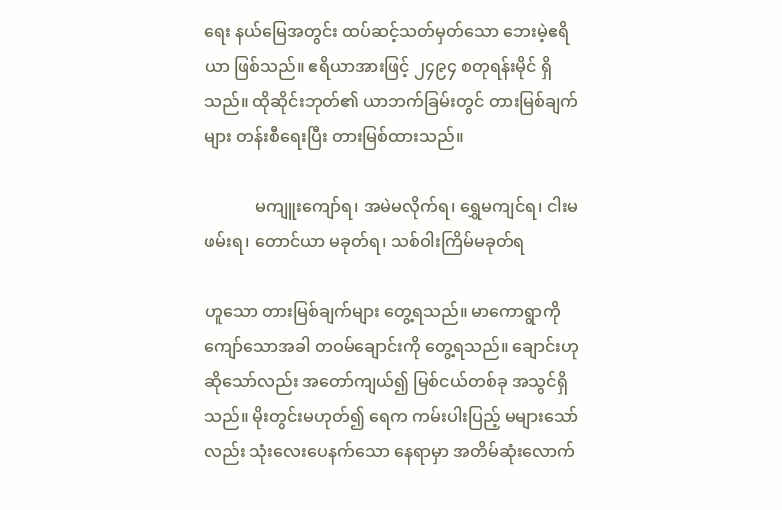ရေး နယ်မြေအတွင်း ထပ်ဆင့်သတ်မှတ်သော ဘေးမဲ့ဧရိယာ ဖြစ်သည်။ ဧရိယာအားဖြင့် ၂၄၉၄ စတုရန်းမိုင် ရှိသည်။ ထိုဆိုင်းဘုတ်၏ ယာဘက်ခြမ်းတွင် တားမြစ်ချက်များ တန်းစီရေးပြီး တားမြစ်ထားသည်။

            မကျူးကျော်ရ၊ အမဲမလိုက်ရ၊ ရွှေမကျင်ရ၊ ငါးမဖမ်းရ၊ တောင်ယာ မခုတ်ရ၊ သစ်ဝါးကြိမ်မခုတ်ရ

ဟူသော တားမြစ်ချက်များ တွေ့ရသည်။ မာကောရွာကို ကျော်သောအခါ တဝမ်ချောင်းကို တွေ့ရသည်။ ချောင်းဟု ဆိုသော်လည်း အတော်ကျယ်၍ မြစ်ငယ်တစ်ခု အသွင်ရှိသည်။ မိုးတွင်းမဟုတ်၍ ရေက ကမ်းပါးပြည့် မများသော်လည်း သုံးလေးပေနက်သော နေရာမှာ အတိမ်ဆုံးလောက်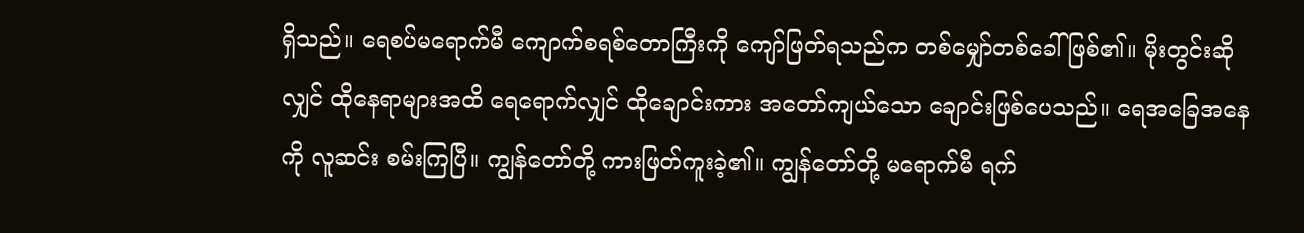ရှိသည်။ ရေစပ်မရောက်မီ ကျောက်စရစ်တောကြီးကို ကျော်ဖြတ်ရသည်က တစ်မျှော်တစ်ခေါ် ဖြစ်၏။ မိုးတွင်းဆိုလျှင် ထိုနေရာများအထိ ရေရောက်လျှင် ထိုချောင်းကား အတော်ကျယ်သော ချောင်းဖြစ်ပေသည်။ ရေအခြေအနေကို လူဆင်း စမ်းကြပြီ။ ကျွန်တော်တို့ ကားဖြတ်ကူးခဲ့၏။ ကျွန်တော်တို့ မရောက်မီ ရက်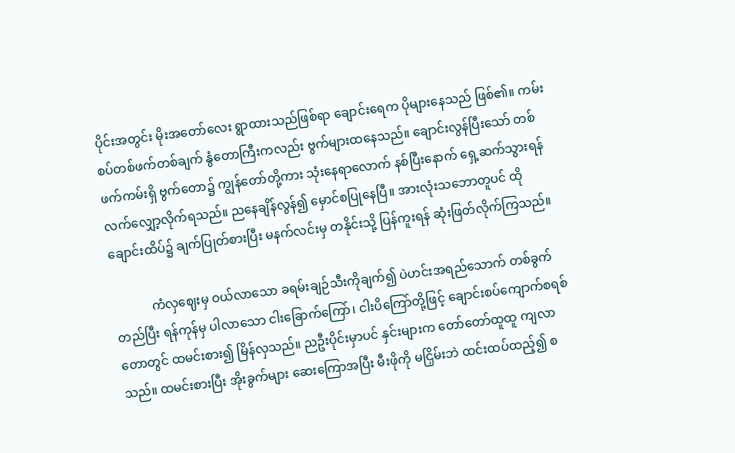ပိုင်းအတွင်း မိုးအတော်လေး ရွာထားသည်ဖြစ်ရာ ချောင်းရေက ပိုများနေသည် ဖြစ်၏။ ကမ်းစပ်တစ်ဖက်တစ်ချက် နွံတောကြီးကလည်း ဗွက်များထနေသည်။ ချောင်းလွန်ပြီးသော် တစ်ဖက်ကမ်းရှိ ဗွက်တော၌ ကျွန်တော်တို့ကား သုံးနေရာလောက် နစ်ပြီးနောက် ရှေ့ဆက်သွားရန် လက်လျှော့လိုက်ရသည်။ ညနေချိန်လွန်၍ မှောင်စပြုနေပြီ။ အားလုံးသဘောတူပင် ထိုချောင်းထိပ်၌ ချက်ပြုတ်စားပြီး မနက်လင်းမှ တနိုင်းသို့ ပြန်ကူးရန် ဆုံးဖြတ်လိုက်ကြသည်။

            ကံလှဈေးမှ ဝယ်လာသော ခရမ်းချဉ်သီးကိုချက်၍ ပဲဟင်းအရည်သောက် တစ်ခွက်တည်ပြီး ရန်ကုန်မှ ပါလာသော ငါးခြောက်ကြော်၊ ငါးပိကြော်တို့ဖြင့် ချောင်းစပ်ကျောက်စရစ်တောတွင် ထမင်းစား၍ မြိန်လှသည်။ ညဦးပိုင်းမှာပင် နှင်းများက တော်တော်ထူထူ ကျလာသည်။ ထမင်းစားပြီး အိုးခွက်များ ဆေးကြောအပြီး မီးဖိုကို မငြှိမ်းဘဲ ထင်းထပ်ထည့်၍ စ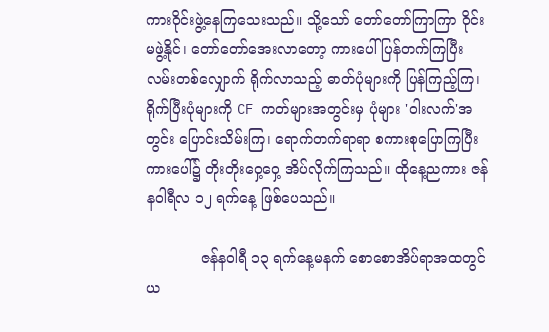ကားဝိုင်းဖွဲ့နေကြသေးသည်။ သို့သော် တော်တော်ကြာကြာ ဝိုင်းမဖွဲ့နိုင်၊ တော်တော်အေးလာတော့ ကားပေါ် ပြန်တက်ကြပြီး လမ်းတစ်လျှောက် ရိုက်လာသည့် ဓာတ်ပုံများကို ပြန်ကြည့်ကြ၊ ရိုက်ပြီးပုံများကို CF ကတ်များအတွင်းမှ ပုံများ 'ဝါးလက်'အတွင်း ပြောင်းသိမ်းကြ၊ ရောက်တက်ရာရာ စကားစုပြောကြပြီး ကားပေါ်၌ တိုးတိုးဝှေ့ဝှေ့ အိပ်လိုက်ကြသည်။ ထိုနေ့ညကား ဇန်နဝါရီလ ၁၂ ရက်နေ့ ဖြစ်ပေသည်။

            ဇန်နဝါရီ ၁၃ ရက်နေ့မနက် စောစောအိပ်ရာအထတွင် ယ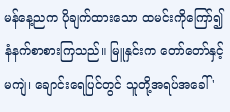မန်နေ့ညက ပိုချက်ထားသော ထမင်းကိုကြော်၍ နံနက်စာစားကြသည်။ မြူနှင်းက တော်တော်နှင့်မကျဲ၊ ချောင်းရေပြင်တွင် သူတို့အရပ်အခေါ် '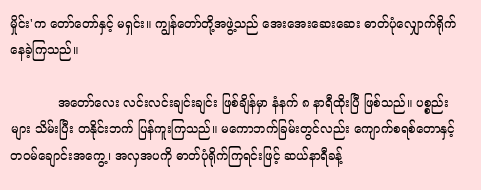မှိုင်း'က တော်တော်နှင့် မရှင်း။ ကျွန်တော်တို့အဖွဲ့သည် အေးအေးဆေးဆေး ဓာတ်ပုံလျှောက်ရိုက်နေခဲ့ကြသည်။

            အတော်လေး လင်းလင်းချင်းချင်း ဖြစ်ချိန်မှာ နံနက် ၈ နာရီထိုးပြီ ဖြစ်သည်။ ပစ္စည်းများ သိမ်းပြီး တနိုင်းဘက် ပြန်ကူးကြသည်။ မကောဘက်ခြမ်းတွင်လည်း ကျောက်စရစ်တောနှင့် တဝမ်ချောင်းအကွေ့၊ အလှအပကို ဓာတ်ပုံရိုက်ကြရင်းဖြင့် ဆယ်နာရီခန့်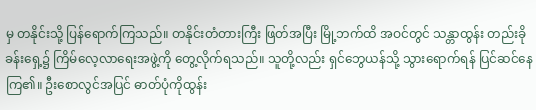မှ တနိုင်းသို့ ပြန်ရောက်ကြသည်။ တနိုင်းတံတားကြီး ဖြတ်အပြီး မြို့ဘက်ထိ အဝင်တွင် သန္တာထွန်း တည်းခိုခန်းရှေ့၌ ကြိမ်လေ့လာရေးအဖွဲ့ကို တွေ့လိုက်ရသည်။ သူတို့လည်း ရှင်ဘွေယန်သို့ သွားရောက်ရန် ပြင်ဆင်နေကြ၏။ ဦးစောလွင်အပြင် ဓာတ်ပုံကိုထွန်း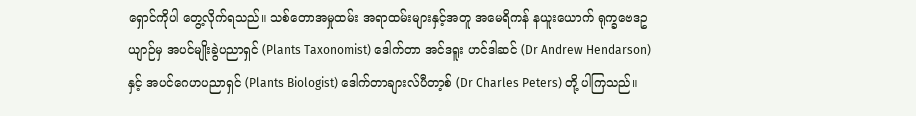ရှောင်ကိုပါ တွေ့လိုက်ရသည်။ သစ်တောအမှုထမ်း အရာထမ်းများနှင့်အတူ အမေရိကန် နယူးယောက် ရုက္ခဗေဒဥယျာဉ်မှ အပင်မျိုးခွဲပညာရှင် (Plants Taxonomist) ဒေါက်တာ အင်ဒရူး ဟင်ဒါဆင် (Dr Andrew Hendarson) နှင့် အပင်ဂေဟပညာရှင် (Plants Biologist) ဒေါက်တာချားလ်ပီတာ့စ် (Dr Charles Peters) တို့ ပါကြသည်။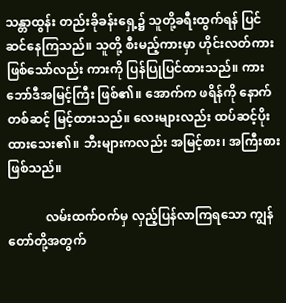သန္တာထွန်း တည်းခိုခန်းရှေ့၌ သူတို့ခရီးထွက်ရန် ပြင်ဆင်နေကြသည်။ သူတို့ စီးမည့်ကားမှာ ဟိုင်းလတ်ကားဖြစ်သော်လည်း ကားကို ပြန်ပြုပြင်ထားသည်။ ကားဘော်ဒီအမြင့်ကြီး ဖြစ်၏။ အောက်က ဖရိန်ကို နောက်တစ်ဆင့် မြင့်ထားသည်။ လေးများလည်း ထပ်ဆင့်ပိုးထားသေး၏။ ဘီးများကလည်း အမြင့်စား၊ အကြီးစား ဖြစ်သည်။

            လမ်းထက်ဝက်မှ လှည့်ပြန်လာကြရသော ကျွန်တော်တို့အတွက်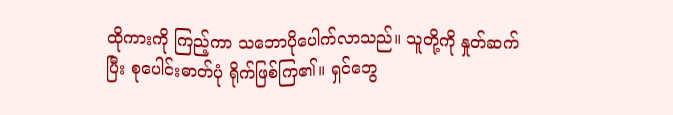ထိုကားကို ကြည့်ကာ သဘောပိုပေါက်လာသည်။ သူတို့ကို နှုတ်ဆက်ပြီး စုပေါင်းဓာတ်ပုံ ရိုက်ဖြစ်ကြ၏။ ရှင်ဘွေ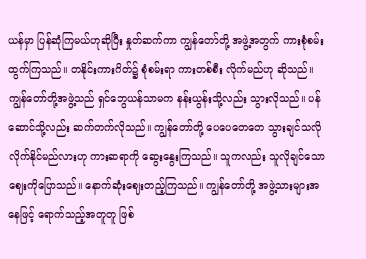ယန်မှာ ပြန်ဆုံကြမယ်ဟုဆိုပြီး နှုတ်ဆက်ကာ ကျွန်တော်တို့ အဖွဲ့အတွက် ကားစုံစမ်းထွက်ကြသည်။ တနိုင်းကားဂိတ်၌ စုံစမ်းရာ ကားတစ်စီး လိုက်မည်ဟု ဆိုသည်။ ကျွန်တော်တို့အဖွဲ့သည် ရှင်ဘွေယန်သာမက နန်းယွန်းသို့လည်း သွားလိုသည်။ ပန်ဆောင်သို့လည်း ဆက်တက်လိုသည်။ ကျွန်တော်တို့ ပေပေတေတေ သွားချင်သလို လိုက်နိုင်မည်လားဟု ကားဆရာကို ဆွေးနွေးကြသည်။ သူကလည်း သူလိုချင်သော ဈေးကိုပြောသည်။ နောက်ဆုံးဈေးတည့်ကြသည်။ ကျွန်တော်တို့ အဖွဲ့သားများအနေဖြင့် ရောက်သည့်အတူတူ ဖြစ်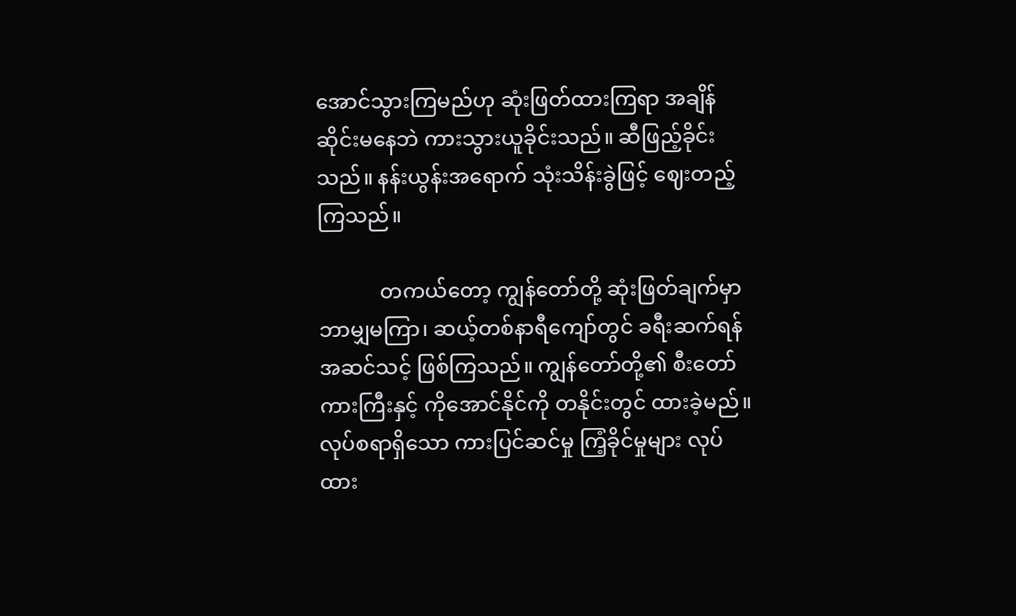အောင်သွားကြမည်ဟု ဆုံးဖြတ်ထားကြရာ အချိန်ဆိုင်းမနေဘဲ ကားသွားယူခိုင်းသည်။ ဆီဖြည့်ခိုင်းသည်။ နန်းယွန်းအရောက် သုံးသိန်းခွဲဖြင့် ဈေးတည့်ကြသည်။

            တကယ်တော့ ကျွန်တော်တို့ ဆုံးဖြတ်ချက်မှာ ဘာမျှမကြာ၊ ဆယ့်တစ်နာရီကျော်တွင် ခရီးဆက်ရန် အဆင်သင့် ဖြစ်ကြသည်။ ကျွန်တော်တို့၏ စီးတော်ကားကြီးနှင့် ကိုအောင်နိုင်ကို တနိုင်းတွင် ထားခဲ့မည်။ လုပ်စရာရှိသော ကားပြင်ဆင်မှု ကြံ့ခိုင်မှုများ လုပ်ထား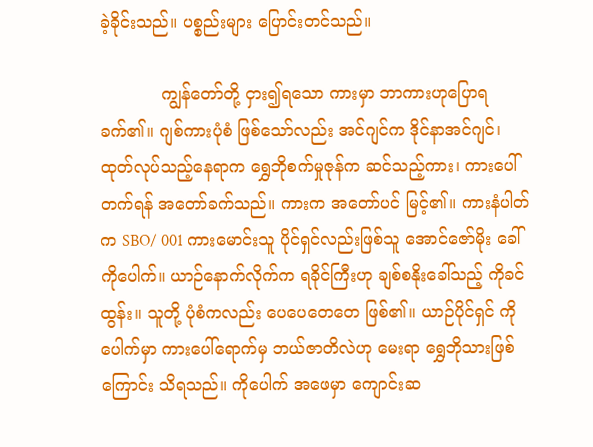ခဲ့ခိုင်းသည်။ ပစ္စည်းများ ပြောင်းတင်သည်။

            ကျွန်တော်တို့ ငှား၍ရသော ကားမှာ ဘာကားဟုပြောရခက်၏။ ဂျစ်ကားပုံစံ ဖြစ်သော်လည်း အင်ဂျင်က ဒိုင်နာအင်ဂျင်၊ ထုတ်လုပ်သည့်နေရာက ရွှေဘိုစက်မှုဇုန်က ဆင်သည့်ကား၊ ကားပေါ်တက်ရန် အတော်ခက်သည်။ ကားက အတော်ပင် မြင့်၏။ ကားနံပါတ်က SBO/ 001 ကားမောင်းသူ ပိုင်ရှင်လည်းဖြစ်သူ အောင်ဇော်မိုး ခေါ် ကိုပေါက်။ ယာဉ်နောက်လိုက်က ရခိုင်ကြီးဟု ချစ်စနိုးခေါ်သည့် ကိုခင်ထွန်း။ သူတို့ ပုံစံကလည်း ပေပေတေတေ ဖြစ်၏။ ယာဉ်ပိုင်ရှင် ကိုပေါက်မှာ ကားပေါ်ရောက်မှ ဘယ်ဇာတိလဲဟု မေးရာ ရွှေဘိုသားဖြစ်ကြောင်း သိရသည်။ ကိုပေါက် အဖေမှာ ကျောင်းဆ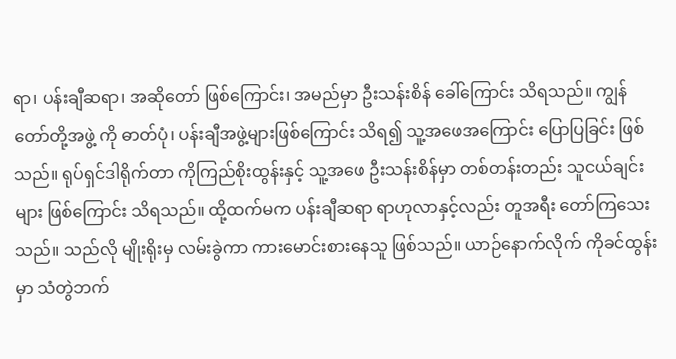ရာ၊ ပန်းချီဆရာ၊ အဆိုတော် ဖြစ်ကြောင်း၊ အမည်မှာ ဦးသန်းစိန် ခေါ်ကြောင်း သိရသည်။ ကျွန်တော်တို့အဖွဲ့ ကို ဓာတ်ပုံ၊ ပန်းချီအဖွဲ့များဖြစ်ကြောင်း သိရ၍ သူ့အဖေအကြောင်း ပြောပြခြင်း ဖြစ်သည်။ ရုပ်ရှင်ဒါရိုက်တာ ကိုကြည်စိုးထွန်းနှင့် သူ့အဖေ ဦးသန်းစိန်မှာ တစ်တန်းတည်း သူငယ်ချင်းများ ဖြစ်ကြောင်း သိရသည်။ ထို့ထက်မက ပန်းချီဆရာ ရာဟုလာနှင့်လည်း တူအရီး တော်ကြသေးသည်။ သည်လို မျိုးရိုးမှ လမ်းခွဲကာ ကားမောင်းစားနေသူ ဖြစ်သည်။ ယာဉ်နောက်လိုက် ကိုခင်ထွန်းမှာ သံတွဲဘက်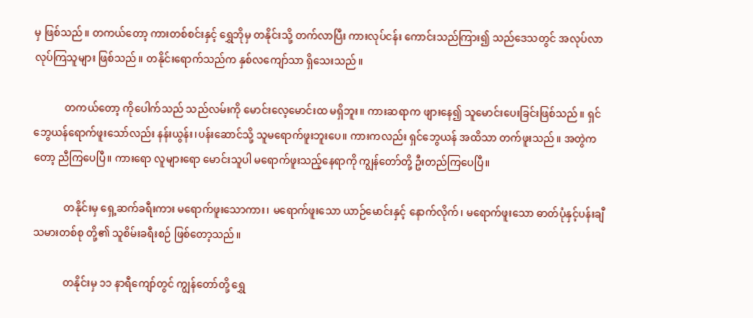မှ ဖြစ်သည်။ တကယ်တော့ ကားတစ်စင်းနှင့် ရွှေဘိုမှ တနိုင်းသို့ တက်လာပြီး ကားလုပ်ငန်း ကောင်းသည်ကြား၍ သည်ဒေသတွင် အလုပ်လာလုပ်ကြသူများ ဖြစ်သည်။ တနိုင်းရောက်သည်က နှစ်လကျော်သာ ရှိသေးသည်။

            တကယ်တော့ ကိုပေါက်သည် သည်လမ်းကို မောင်းလေ့မောင်းထ မရှိဘူး။ ကားဆရာက ဖျားနေ၍ သူမောင်းပေးခြင်းဖြစ်သည်။ ရှင်ဘွေယန်ရောက်ဖူးသော်လည်း နန်းယွန်း၊ပန်းဆောင်သို့ သူမရောက်ဖူးဘူးပေ။ ကားကလည်း ရှင်ဘွေယန် အထိသာ တက်ဖူးသည်။ အတွဲကတော့ ညီကြပေပြီ။ ကားရော လူများရော မောင်းသူပါ မရောက်ဖူးသည့်နေရာကို ကျွန်တော်တို့ ဦးတည်ကြပေပြီ။

            တနိုင်းမှ ရှေ့ဆက်ခရီးကား မရောက်ဖူးသောကား၊ မရောက်ဖူးသော ယာဉ်မောင်းနှင့် နောက်လိုက်၊ မရောက်ဖူးသော ဓာတ်ပုံနှင့်ပန်းချီသမားတစ်စု တို့၏ သူစိမ်းခရီးစဉ် ဖြစ်တော့သည်။

            တနိုင်းမှ ၁၁ နာရီကျော်တွင် ကျွန်တော်တို့ ရွှေ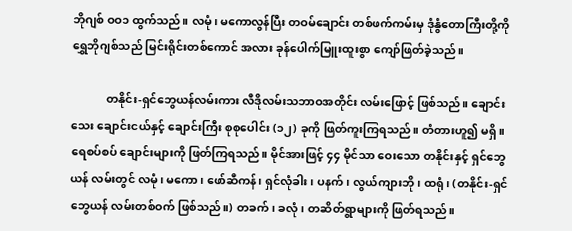ဘိုဂျစ် ဝဝ၁ ထွက်သည်။ လမုံ၊ မကောလွန်ပြီး တဝမ်ချောင်း တစ်ဖက်ကမ်းမှ ဒုံနွံတောကြီးတို့ကို ရွှေဘိုဂျစ်သည် မြင်းရိုင်းတစ်ကောင် အလား ခုန်ပေါက်မြူးထူးစွာ ကျော်ဖြတ်ခဲ့သည်။

            တနိုင်း-ရှင်ဘွေယန်လမ်းကား လီဒိုလမ်းသဘာဝအတိုင်း လမ်းဖြောင့် ဖြစ်သည်။ ချောင်းသေး ချောင်းငယ်နှင့် ချောင်းကြီး စုစုပေါင်း (၁၂) ခုကို ဖြတ်ကူးကြရသည်။ တံတားဟူ၍ မရှိ။ ရေစပ်စပ် ချောင်းများကို ဖြတ်ကြရသည်။ မိုင်အားဖြင့် ၄၄ မိုင်သာ ဝေးသော တနိုင်းနှင့် ရှင်ဘွေယန် လမ်းတွင် လမုံ၊ မကော၊ ဖော်ဆီကန်၊ ရှင်လုံခါး၊ ပနက်၊ လွယ်ကျားဘို၊ ထရုံ၊ (တနိုင်း-ရှင်ဘွေယန် လမ်းတစ်ဝက် ဖြစ်သည်။) တခက်၊ ခလုံ၊ တဆိတ်ရွာများကို ဖြတ်ရသည်။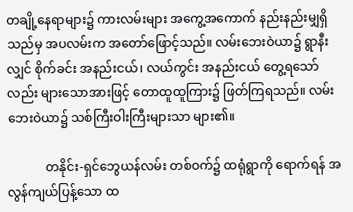တချို့နေရာများ၌ ကားလမ်းများ အကွေ့အကောက် နည်းနည်းမျှရှိသည်မှ အပလမ်းက အတော်ဖြောင့်သည်။ လမ်းဘေးဝဲယာ၌ ရွာနီးလျှင် စိုက်ခင်း အနည်းငယ်၊ လယ်ကွင်း အနည်းငယ် တွေ့ရသော်လည်း များသောအားဖြင့် တောထူထူကြား၌ ဖြတ်ကြရသည်။ လမ်းဘေးဝဲယာ၌ သစ်ကြီးဝါးကြီးများသာ များ၏။

            တနိုင်း-ရှင်ဘွေယန်လမ်း တစ်ဝက်၌ ထရုံရွာကို ရောက်ရန် အလွန်ကျယ်ပြန့်သော ထ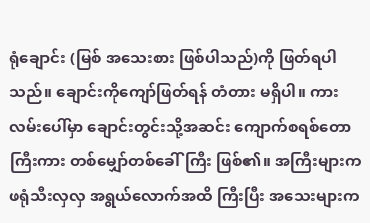ရုံချောင်း (မြစ် အသေးစား ဖြစ်ပါသည်)ကို ဖြတ်ရပါသည်။ ချောင်းကိုကျော်ဖြတ်ရန် တံတား မရှိပါ။ ကားလမ်းပေါ်မှာ ချောင်းတွင်းသို့အဆင်း ကျောက်စရစ်တောကြီးကား တစ်မျှော်တစ်ခေါ်ကြီး ဖြစ်၏။ အကြီးများက ဖရုံသီးလှလှ အရွယ်လောက်အထိ ကြီးပြီး အသေးများက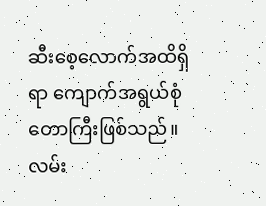ဆီးစေ့လောက်အထိရှိရာ ကျောက်အရွယ်စုံ တောကြီးဖြစ်သည်။ လမ်း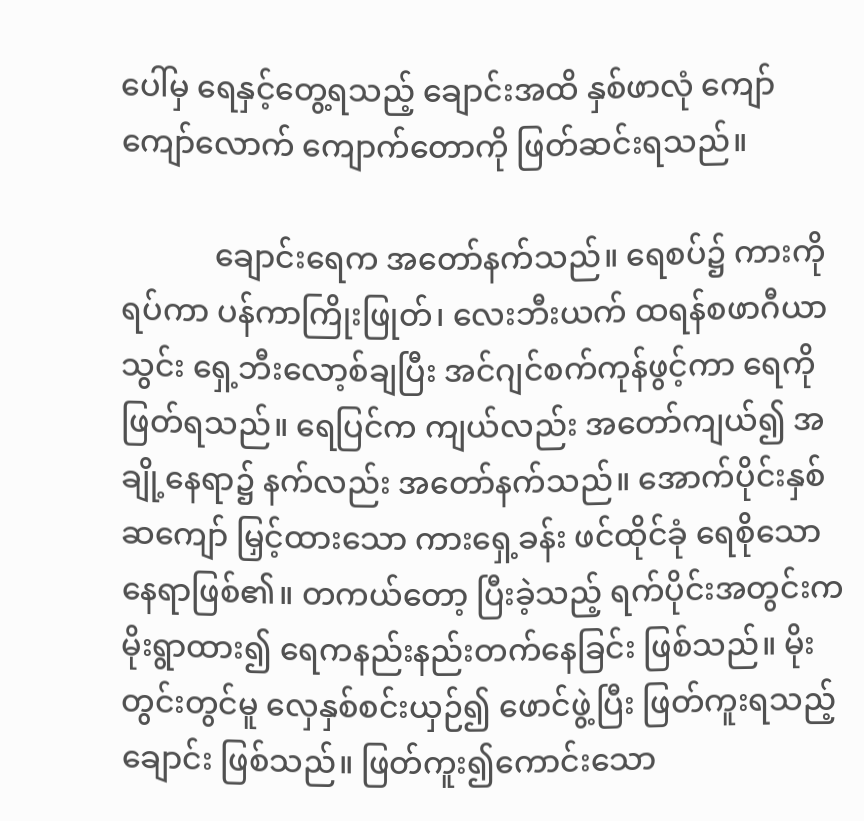ပေါ်မှ ရေနှင့်တွေ့ရသည့် ချောင်းအထိ နှစ်ဖာလုံ ကျော်ကျော်လောက် ကျောက်တောကို ဖြတ်ဆင်းရသည်။

            ချောင်းရေက အတော်နက်သည်။ ရေစပ်၌ ကားကိုရပ်ကာ ပန်ကာကြိုးဖြုတ်၊ လေးဘီးယက် ထရန်စဖာဂီယာသွင်း ရှေ့ဘီးလော့စ်ချပြီး အင်ဂျင်စက်ကုန်ဖွင့်ကာ ရေကို ဖြတ်ရသည်။ ရေပြင်က ကျယ်လည်း အတော်ကျယ်၍ အချို့နေရာ၌ နက်လည်း အတော်နက်သည်။ အောက်ပိုင်းနှစ်ဆကျော် မြှင့်ထားသော ကားရှေ့ခန်း ဖင်ထိုင်ခုံ ရေစိုသော နေရာဖြစ်၏။ တကယ်တော့ ပြီးခဲ့သည့် ရက်ပိုင်းအတွင်းက မိုးရွာထား၍ ရေကနည်းနည်းတက်နေခြင်း ဖြစ်သည်။ မိုးတွင်းတွင်မူ လှေနှစ်စင်းယှဉ်၍ ဖောင်ဖွဲ့ပြီး ဖြတ်ကူးရသည့်ချောင်း ဖြစ်သည်။ ဖြတ်ကူး၍ကောင်းသော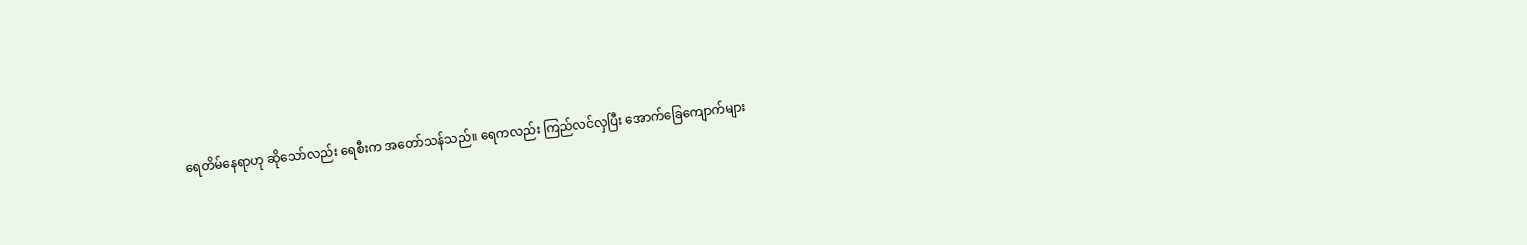ရေတိမ်နေရာဟု ဆိုသော်လည်း ရေစီးက အတော်သန်သည်။ ရေကလည်း ကြည်လင်လှပြီး အောက်ခြေကျောက်များ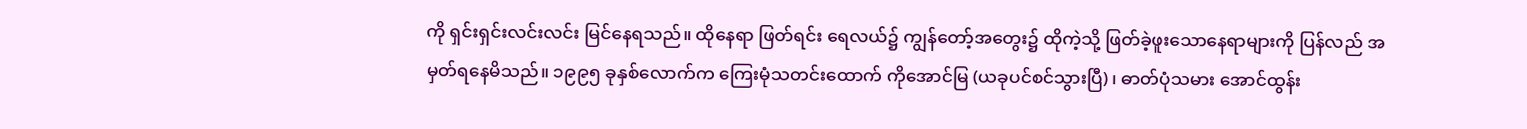ကို ရှင်းရှင်းလင်းလင်း မြင်နေရသည်။ ထိုနေရာ ဖြတ်ရင်း ရေလယ်၌ ကျွန်တော့်အတွေး၌ ထိုကဲ့သို့ ဖြတ်ခဲ့ဖူးသောနေရာများကို ပြန်လည် အမှတ်ရနေမိသည်။ ၁၉၉၅ ခုနှစ်လောက်က ကြေးမုံသတင်းထောက် ကိုအောင်မြ (ယခုပင်စင်သွားပြီ)၊ ဓာတ်ပုံသမား အောင်ထွန်း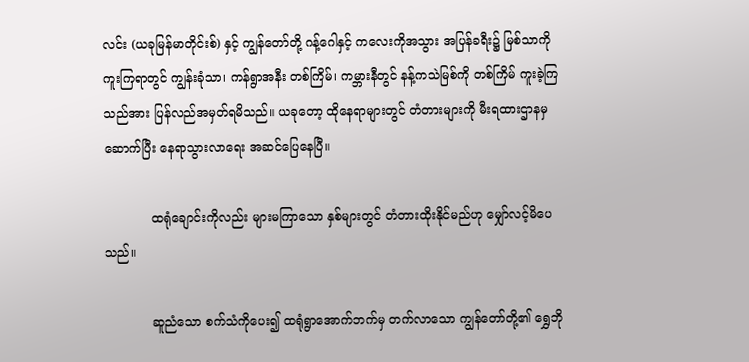လင်း (ယခုမြန်မာတိုင်းစ်) နှင့် ကျွန်တော်တို့ ဂန့်ဂေါနှင့် ကလေးကိုအသွား အပြန်ခရီး၌ မြစ်သာကို ကူးကြရာတွင် ကျွန်းခုံသာ၊ ကန်ရွာအနီး တစ်ကြိမ်၊ ကမ္ဘားနီတွင် နန့်ကသဲမြစ်ကို တစ်ကြိမ် ကူးခဲ့ကြသည်အား ပြန်လည်အမှတ်ရမိသည်။ ယခုတော့ ထိုနေရာများတွင် တံတားများကို မီးရထားဌာနမှ ဆောက်ပြီး နေရာသွားလာရေး အဆင်ပြေနေပြီ။

            ထရုံချောင်းကိုလည်း များမကြာသော နှစ်များတွင် တံတားထိုးနိုင်မည်ဟု မျှော်လင့်မိပေသည်။

            ဆူညံသော စက်သံကိုပေး၍ ထရုံရွာအောက်ဘက်မှ တက်လာသော ကျွန်တော်တို့၏ ရွှေဘို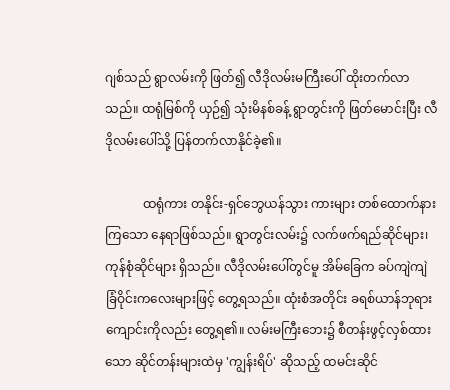ဂျစ်သည် ရွာလမ်းကို ဖြတ်၍ လီဒိုလမ်းမကြီးပေါ် ထိုးတက်လာသည်။ ထရုံမြစ်ကို ယှဉ်၍ သုံးမိနစ်ခန့် ရွာတွင်းကို ဖြတ်မောင်းပြီး လီဒိုလမ်းပေါ်သို့ ပြန်တက်လာနိုင်ခဲ့၏။

            ထရုံကား တနိုင်း-ရှင်ဘွေယန်သွား ကားများ တစ်ထောက်နားကြသော နေရာဖြစ်သည်။ ရွာတွင်းလမ်း၌ လက်ဖက်ရည်ဆိုင်များ၊ ကုန်စုံဆိုင်များ ရှိသည်။ လီဒိုလမ်းပေါ်တွင်မူ အိမ်ခြေက ခပ်ကျဲကျဲ ခြံဝိုင်းကလေးများဖြင့် တွေ့ရသည်။ ထုံးစံအတိုင်း ခရစ်ယာန်ဘုရားကျောင်းကိုလည်း တွေ့ရ၏။ လမ်းမကြီးဘေး၌ စီတန်းဖွင့်လှစ်ထားသော ဆိုင်တန်းများထဲမှ 'ကျွန်းရိပ်' ဆိုသည့် ထမင်းဆိုင်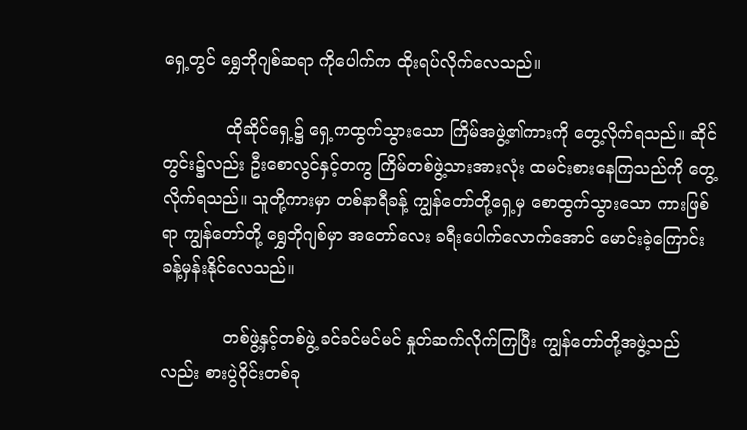ရှေ့တွင် ရွှေဘိုဂျစ်ဆရာ ကိုပေါက်က ထိုးရပ်လိုက်လေသည်။

            ထိုဆိုင်ရှေ့၌ ရှေ့ကထွက်သွားသော ကြိမ်အဖွဲ့၏ကားကို တွေ့လိုက်ရသည်။ ဆိုင်တွင်း၌လည်း ဦးစောလွင်နှင့်တကွ ကြိမ်တစ်ဖွဲ့သားအားလုံး ထမင်းစားနေကြသည်ကို တွေ့လိုက်ရသည်။ သူတို့ကားမှာ တစ်နာရီခန့် ကျွန်တော်တို့ရှေ့မှ စောထွက်သွားသော ကားဖြစ်ရာ ကျွန်တော်တို့ ရွှေဘိုဂျစ်မှာ အတော်လေး ခရီးပေါက်လောက်အောင် မောင်းခဲ့ကြောင်း ခန့်မှန်းနိုင်လေသည်။

            တစ်ဖွဲ့နှင့်တစ်ဖွဲ့ ခင်ခင်မင်မင် နှုတ်ဆက်လိုက်ကြပြီး ကျွန်တော်တို့အဖွဲ့သည်လည်း စားပွဲဝိုင်းတစ်ခု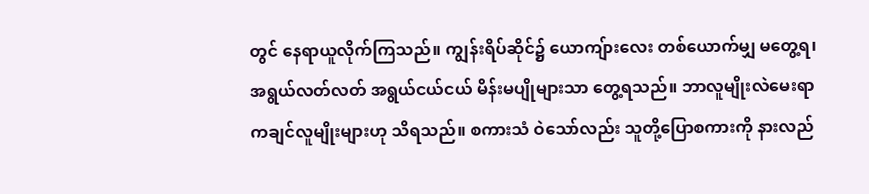တွင် နေရာယူလိုက်ကြသည်။ ကျွန်းရိပ်ဆိုင်၌ ယောကျ်ားလေး တစ်ယောက်မျှ မတွေ့ရ၊ အရွယ်လတ်လတ် အရွယ်ငယ်ငယ် မိန်းမပျိုများသာ တွေ့ရသည်။ ဘာလူမျိုးလဲမေးရာ ကချင်လူမျိုးများဟု သိရသည်။ စကားသံ ဝဲသော်လည်း သူတို့ပြောစကားကို နားလည်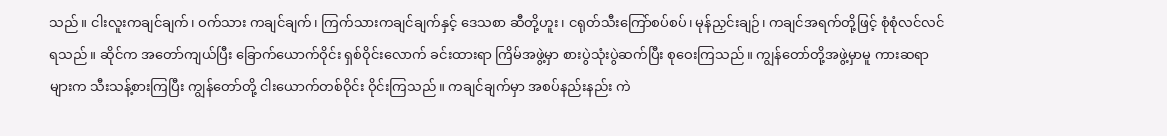သည်။ ငါးလူးကချင်ချက်၊ ဝက်သား ကချင်ချက်၊ ကြက်သားကချင်ချက်နှင့် ဒေသစာ ဆီတို့ဟူး၊ ငရုတ်သီးကြော်စပ်စပ်၊ မုန်ညှင်းချဉ်၊ ကချင်အရက်တို့ဖြင့် စုံစုံလင်လင်ရသည်။ ဆိုင်က အတော်ကျယ်ပြီး ခြောက်ယောက်ဝိုင်း ရှစ်ဝိုင်းလောက် ခင်းထားရာ ကြိမ်အဖွဲ့မှာ စားပွဲသုံးပွဲဆက်ပြီး စုဝေးကြသည်။ ကျွန်တော်တို့အဖွဲ့မှာမူ ကားဆရာများက သီးသန့်စားကြပြီး ကျွန်တော်တို့ ငါးယောက်တစ်ဝိုင်း ဝိုင်းကြသည်။ ကချင်ချက်မှာ အစပ်နည်းနည်း ကဲ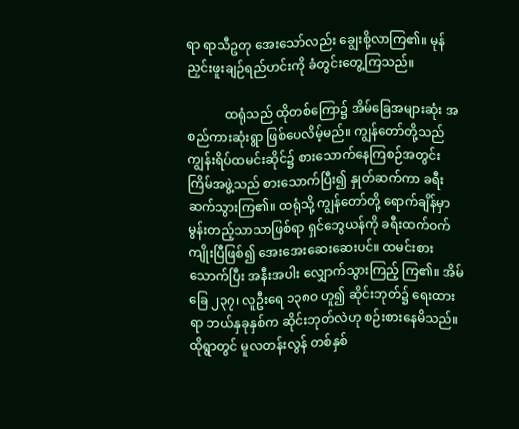ရာ ရာသီဥတု အေးသော်လည်း ချွေးစို့လာကြ၏။ မုန်ညှင်းဖူးချဉ်ရည်ဟင်းကို ခံတွင်းတွေ့ကြသည်။

            ထရုံသည် ထိုတစ်ကြော၌ အိမ်ခြေအများဆုံး အစည်ကားဆုံးရွာ ဖြစ်ပေလိမ့်မည်။ ကျွန်တော်တို့သည် ကျွန်းရိပ်ထမင်းဆိုင်၌ စားသောက်နေကြစဉ်အတွင်း ကြိမ်အဖွဲ့သည် စားသောက်ပြီး၍ နှုတ်ဆက်ကာ ခရီးဆက်သွားကြ၏။ ထရုံသို့ ကျွန်တော်တို့ ရောက်ချိန်မှာ မွန်းတည့်သာသာဖြစ်ရာ ရှင်ဘွေယန်ကို ခရီးထက်ဝက်ကျိုးပြီဖြစ်၍ အေးအေးဆေးဆေးပင်။ ထမင်းစားသောက်ပြီး အနီးအပါး လျှောက်သွားကြည့် ကြ၏။ အိမ်ခြေ ၂၃၇၊ လူဦးရေ ၁၃၈ဝ ဟူ၍ ဆိုင်းဘုတ်၌ ရေးထားရာ ဘယ်နှခုနှစ်က ဆိုင်းဘုတ်လဲဟု စဉ်းစားနေမိသည်။ ထိုရွာတွင် မူလတန်းလွန် တစ်နှစ်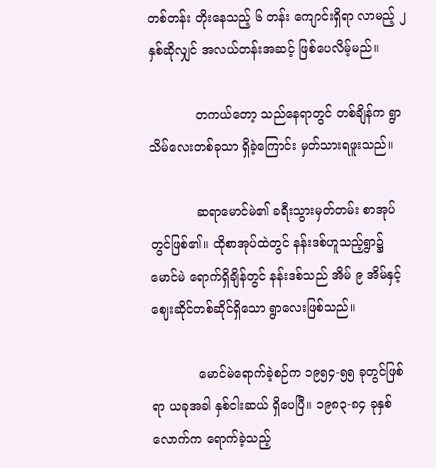တစ်တန်း တိုးနေသည့် ၆ တန်း ကျောင်းရှိရာ လာမည့် ၂ နှစ်ဆိုလျှင် အလယ်တန်းအဆင့် ဖြစ်ပေလိမ့်မည်။

            တကယ်တော့ သည်နေရာတွင် တစ်ချိန်က ရွာသိမ်လေးတစ်ခုသာ ရှိခဲ့ကြောင်း မှတ်သားရဖူးသည်။

            ဆရာမောင်မဲ၏ ခရီးသွားမှတ်တမ်း စာအုပ်တွင်ဖြစ်၏။ ထိုစာအုပ်ထဲတွင် နန်းဒစ်ဟူသည့်ရွာ၌ မောင်မဲ ရောက်ရှိချိန်တွင် နန်းဒစ်သည် အိမ် ၉ အိမ်နှင့် ဈေးဆိုင်တစ်ဆိုင်ရှိသော ရွာလေးဖြစ်သည်။

            မောင်မဲရောက်ခဲ့စဉ်က ၁၉၅၄-၅၅ ခုတွင်ဖြစ်ရာ ယခုအခါ နှစ်ငါးဆယ် ရှိပေပြီ။ ၁၉၈၃-၈၄ ခုနှစ်လောက်က ရောက်ခဲ့သည့်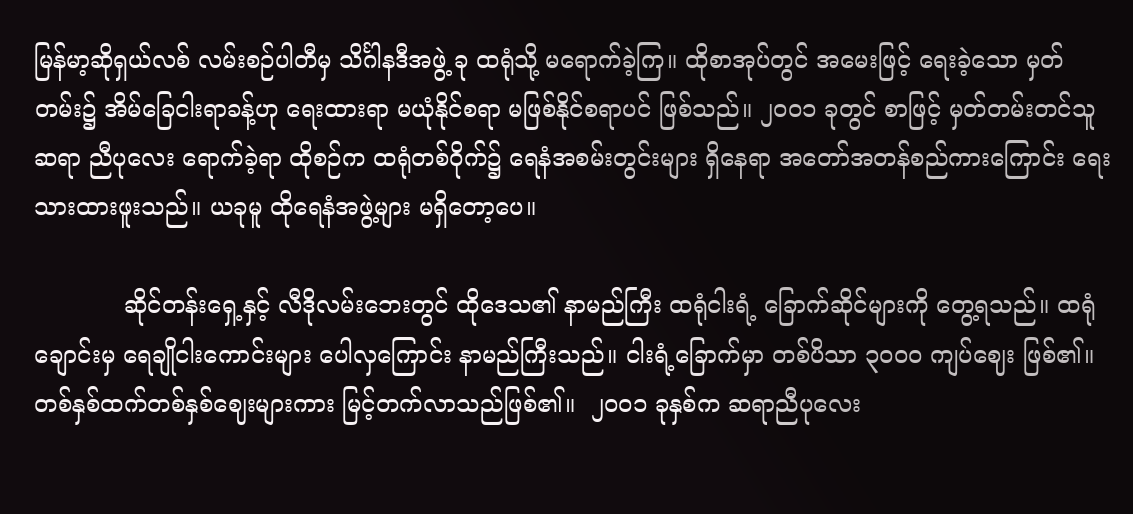မြန်မာ့ဆိုရှယ်လစ် လမ်းစဉ်ပါတီမှ သိင်္ဂါနဒီအဖွဲ့ ခု ထရုံသို့ မရောက်ခဲ့ကြ။ ထိုစာအုပ်တွင် အမေးဖြင့် ရေးခဲ့သော မှတ်တမ်း၌ အိမ်ခြေငါးရာခန့်ဟု ရေးထားရာ မယုံနိုင်စရာ မဖြစ်နိုင်စရာပင် ဖြစ်သည်။ ၂ဝဝ၁ ခုတွင် စာဖြင့် မှတ်တမ်းတင်သူ ဆရာ ညီပုလေး ရောက်ခဲ့ရာ ထိုစဉ်က ထရုံတစ်ဝိုက်၌ ရေနံအစမ်းတွင်းများ ရှိနေရာ အတော်အတန်စည်ကားကြောင်း ရေးသားထားဖူးသည်။ ယခုမူ ထိုရေနံအဖွဲ့များ မရှိတော့ပေ။

            ဆိုင်တန်းရှေ့နှင့် လီဒိုလမ်းဘေးတွင် ထိုဒေသ၏ နာမည်ကြီး ထရုံငါးရံ့ ခြောက်ဆိုင်များကို တွေ့ရသည်။ ထရုံချောင်းမှ ရေချိုငါးကောင်းများ ပေါလှကြောင်း နာမည်ကြီးသည်။ ငါးရံ့ခြောက်မှာ တစ်ပိသာ ၃ဝဝဝ ကျပ်ဈေး ဖြစ်၏။ တစ်နှစ်ထက်တစ်နှစ်ဈေးများကား မြင့်တက်လာသည်ဖြစ်၏။  ၂ဝဝ၁ ခုနှစ်က ဆရာညီပုလေး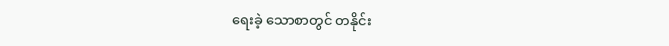ရေးခဲ့ သောစာတွင် တနိုင်း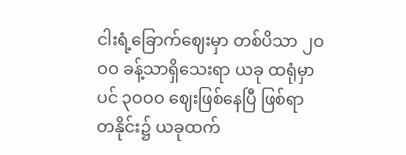ငါးရံ့ခြောက်ဈေးမှာ တစ်ပိသာ ၂ဝဝဝ ခန့်သာရှိသေးရာ ယခု ထရုံမှာပင် ၃ဝဝဝ ဈေးဖြစ်နေပြီ ဖြစ်ရာ တနိုင်း၌ ယခုထက်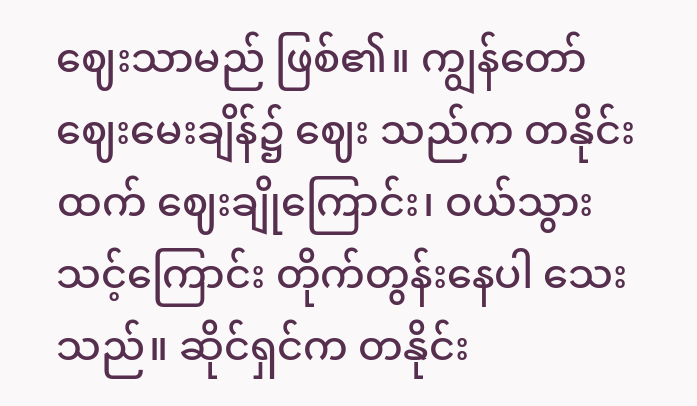ဈေးသာမည် ဖြစ်၏။ ကျွန်တော် ဈေးမေးချိန်၌ ဈေး သည်က တနိုင်းထက် ဈေးချိုကြောင်း၊ ဝယ်သွားသင့်ကြောင်း တိုက်တွန်းနေပါ သေးသည်။ ဆိုင်ရှင်က တနိုင်း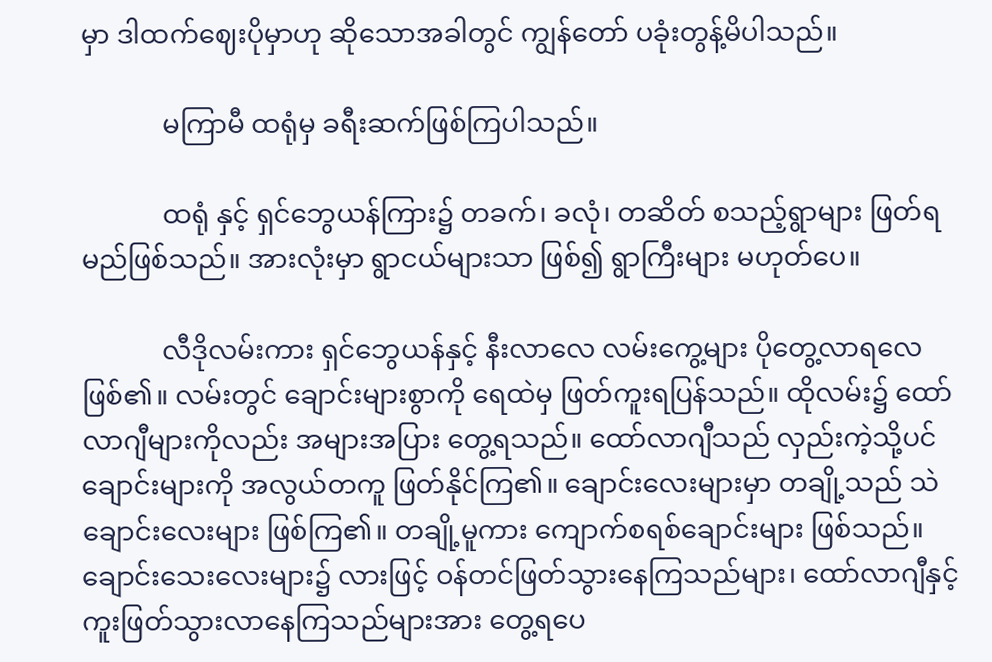မှာ ဒါထက်ဈေးပိုမှာဟု ဆိုသောအခါတွင် ကျွန်တော် ပခုံးတွန့်မိပါသည်။

            မကြာမီ ထရုံမှ ခရီးဆက်ဖြစ်ကြပါသည်။

            ထရုံ နှင့် ရှင်ဘွေယန်ကြား၌ တခက်၊ ခလုံ၊ တဆိတ် စသည့်ရွာများ ဖြတ်ရမည်ဖြစ်သည်။ အားလုံးမှာ ရွာငယ်များသာ ဖြစ်၍ ရွာကြီးများ မဟုတ်ပေ။

            လီဒိုလမ်းကား ရှင်ဘွေယန်နှင့် နီးလာလေ လမ်းကွေ့များ ပိုတွေ့လာရလေ ဖြစ်၏။ လမ်းတွင် ချောင်းများစွာကို ရေထဲမှ ဖြတ်ကူးရပြန်သည်။ ထိုလမ်း၌ ထော်လာဂျီများကိုလည်း အများအပြား တွေ့ရသည်။ ထော်လာဂျီသည် လှည်းကဲ့သို့ပင် ချောင်းများကို အလွယ်တကူ ဖြတ်နိုင်ကြ၏။ ချောင်းလေးများမှာ တချို့သည် သဲချောင်းလေးများ ဖြစ်ကြ၏။ တချို့မူကား ကျောက်စရစ်ချောင်းများ ဖြစ်သည်။ ချောင်းသေးလေးများ၌ လားဖြင့် ဝန်တင်ဖြတ်သွားနေကြသည်များ၊ ထော်လာဂျီနှင့် ကူးဖြတ်သွားလာနေကြသည်များအား တွေ့ရပေ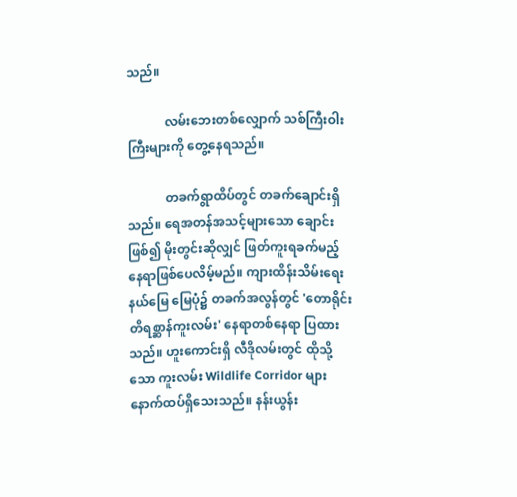သည်။

            လမ်းဘေးတစ်လျှောက် သစ်ကြီးဝါးကြီးများကို တွေ့နေရသည်။

            တခက်ရွာထိပ်တွင် တခက်ချောင်းရှိသည်။ ရေအတန်အသင့်များသော ချောင်း ဖြစ်၍ မိုးတွင်းဆိုလျှင် ဖြတ်ကူးရခက်မည့် နေရာဖြစ်ပေလိမ့်မည်။ ကျားထိန်းသိမ်းရေး နယ်မြေ မြေပုံ၌ တခက်အလွန်တွင် 'တောရိုင်းတိရစ္ဆာန်ကူးလမ်း' နေရာတစ်နေရာ ပြထားသည်။ ဟူးကောင်းရှိ လီဒိုလမ်းတွင် ထိုသို့သော ကူးလမ်း Wildlife Corridor များ နောက်ထပ်ရှိသေးသည်။ နန်းယွန်း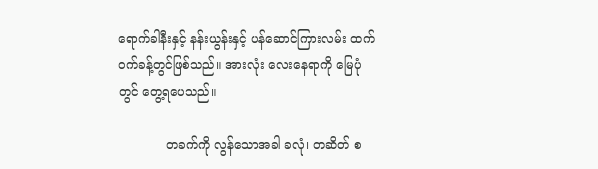ရောက်ခါနီးနှင့် နန်းယွန်းနှင့် ပန်ဆောင်ကြားလမ်း ထက်ဝက်ခန့်တွင်ဖြစ်သည်။ အားလုံး လေးနေရာကို မြေပုံတွင် တွေ့ရပေသည်။

            တခက်ကို လွန်သောအခါ ခလုံ၊ တဆိတ် စ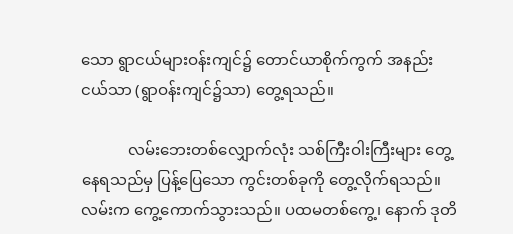သော ရွာငယ်များဝန်းကျင်၌ တောင်ယာစိုက်ကွက် အနည်းငယ်သာ (ရွာဝန်းကျင်၌သာ) တွေ့ရသည်။

            လမ်းဘေးတစ်လျှောက်လုံး သစ်ကြီးဝါးကြီးများ တွေ့နေရသည်မှ ပြန့်ပြေသော ကွင်းတစ်ခုကို တွေ့လိုက်ရသည်။ လမ်းက ကွေ့ကောက်သွားသည်။ ပထမတစ်ကွေ့၊ နောက် ဒုတိ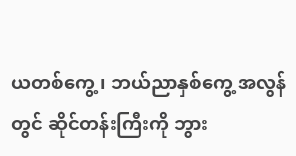ယတစ်ကွေ့၊ ဘယ်ညာနှစ်ကွေ့ အလွန်တွင် ဆိုင်တန်းကြီးကို ဘွား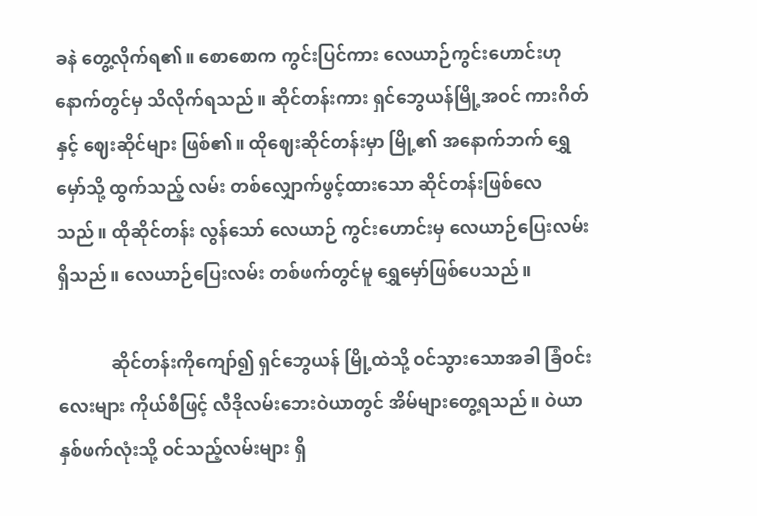ခနဲ တွေ့လိုက်ရ၏။ စောစောက ကွင်းပြင်ကား လေယာဉ်ကွင်းဟောင်းဟု နောက်တွင်မှ သိလိုက်ရသည်။ ဆိုင်တန်းကား ရှင်ဘွေယန်မြို့အဝင် ကားဂိတ်နှင့် ဈေးဆိုင်များ ဖြစ်၏။ ထိုဈေးဆိုင်တန်းမှာ မြို့၏ အနောက်ဘက် ရွှေမှော်သို့ ထွက်သည့် လမ်း တစ်လျှောက်ဖွင့်ထားသော ဆိုင်တန်းဖြစ်လေသည်။ ထိုဆိုင်တန်း လွန်သော် လေယာဉ် ကွင်းဟောင်းမှ လေယာဉ်ပြေးလမ်းရှိသည်။ လေယာဉ်ပြေးလမ်း တစ်ဖက်တွင်မူ ရွှေမှော်ဖြစ်ပေသည်။

            ဆိုင်တန်းကိုကျော်၍ ရှင်ဘွေယန် မြို့ထဲသို့ ဝင်သွားသောအခါ ခြံဝင်းလေးများ ကိုယ်စီဖြင့် လီဒိုလမ်းဘေးဝဲယာတွင် အိမ်များတွေ့ရသည်။ ဝဲယာနှစ်ဖက်လုံးသို့ ဝင်သည့်လမ်းများ ရှိ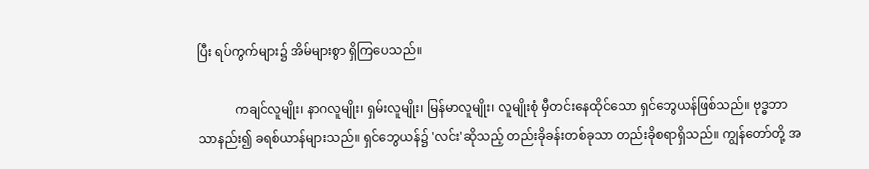ပြီး ရပ်ကွက်များ၌ အိမ်များစွာ ရှိကြပေသည်။

            ကချင်လူမျိုး၊ နာဂလူမျိုး၊ ရှမ်းလူမျိုး၊ မြန်မာလူမျိုး၊ လူမျိုးစုံ မှီတင်းနေထိုင်သော ရှင်ဘွေယန်ဖြစ်သည်။ ဗုဒ္ဓဘာသာနည်း၍ ခရစ်ယာန်များသည်။ ရှင်ဘွေယန်၌ 'လင်း'ဆိုသည့် တည်းခိုခန်းတစ်ခုသာ တည်းခိုစရာရှိသည်။ ကျွန်တော်တို့ အ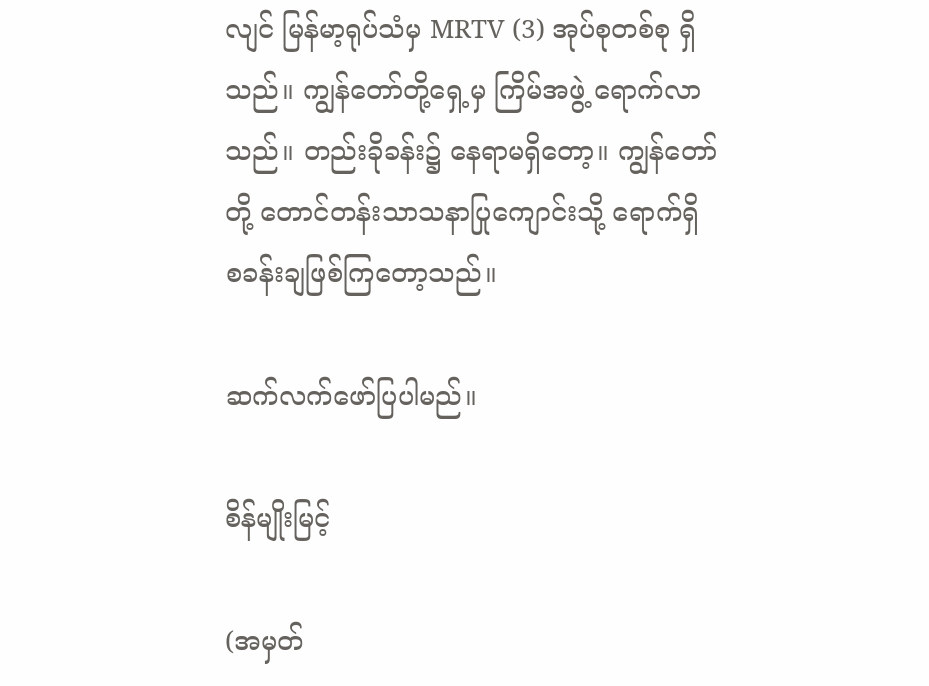လျင် မြန်မာ့ရုပ်သံမှ MRTV (3) အုပ်စုတစ်စု ရှိသည်။ ကျွန်တော်တို့ရှေ့မှ ကြိမ်အဖွဲ့ ရောက်လာသည်။ တည်းခိုခန်း၌ နေရာမရှိတော့။ ကျွန်တော်တို့ တောင်တန်းသာသနာပြုကျောင်းသို့ ရောက်ရှိ စခန်းချဖြစ်ကြတော့သည်။

ဆက်လက်ဖော်ပြပါမည်။

စိန်မျိုးမြင့်

(အမှတ်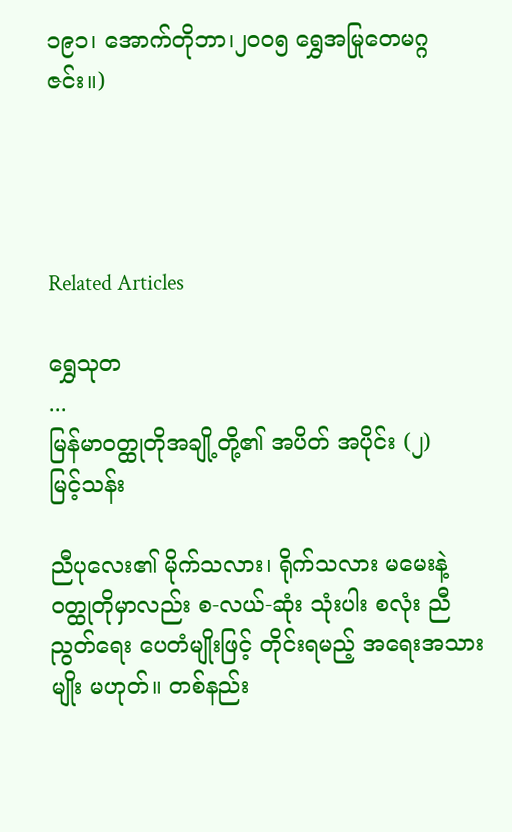၁၉၁၊ အောက်တိုဘာ၊၂၀၀၅ ရွှေအမြုတေမဂ္ဂဇင်း။)




Related Articles

ရွှေသုတ‌
...
မြန်မာဝတ္ထုတိုအချို့တို့၏ အပိတ် အပိုင်း (၂)
မြင့်သန်း

ညီပုလေး၏ မိုက်သလား၊ ရိုက်သလား မမေးနဲ့ ဝတ္ထုတိုမှာလည်း စ-လယ်-ဆုံး သုံးပါး စလုံး ညီညွတ်ရေး ပေတံမျိုးဖြင့် တိုင်းရမည့် အရေးအသားမျိုး မဟုတ်။ တစ်နည်း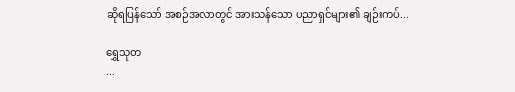ဆိုရပြန်သော် အစဉ်အလာတွင် အားသန်သော ပညာရှင်များ၏ ချဉ်းကပ်...

ရွှေသုတ‌
...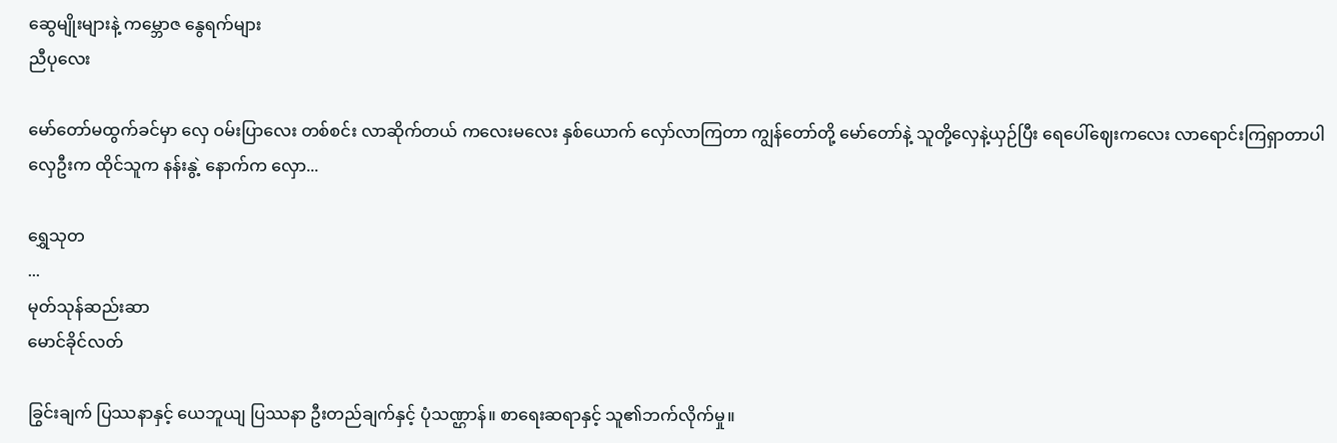ဆွေမျိုးများနဲ့ ကမ္ဘောဇ နွေရက်များ
ညီပုလေး

မော်တော်မထွက်ခင်မှာ လှေ ဝမ်းပြာလေး တစ်စင်း လာဆိုက်တယ် ကလေးမလေး နှစ်ယောက် လှော်လာကြတာ ကျွန်တော်တို့ မော်တော်နဲ့ သူတို့လှေနဲ့ယှဉ်ပြီး ရေပေါ်ဈေးကလေး လာရောင်းကြရှာတာပါ လှေဦးက ထိုင်သူက နန်းနွဲ့ နောက်က လှော...

ရွှေသုတ‌
...
မုတ်သုန်ဆည်းဆာ
မောင်ခိုင်လတ်

ခြွင်းချက် ပြဿနာနှင့် ယေဘူယျ ပြဿနာ ဦးတည်ချက်နှင့် ပုံသဏ္ဌာန်။ စာရေးဆရာနှင့် သူ၏ဘက်လိုက်မှု။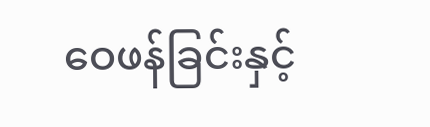ဝေဖန်ခြင်းနှင့်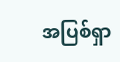အပြစ်ရှာ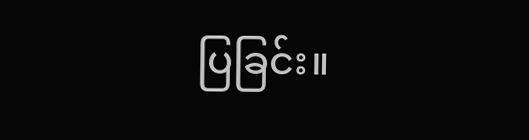ပြခြင်း။